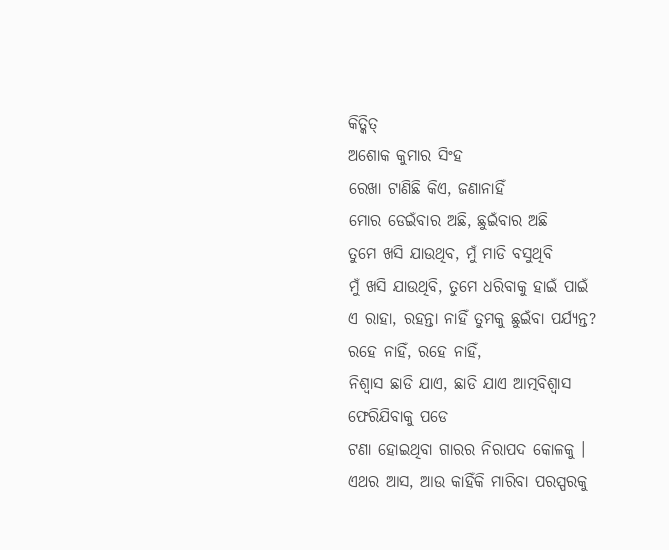କିତ୍କିତ୍
ଅଶୋକ କୁମାର ସିଂହ
ରେଖା ଟାଣିଛି କିଏ, ଜଣାନାହିଁ
ମୋର ଡେଇଁବାର ଅଛି, ଛୁଇଁବାର ଅଛି
ତୁମେ ଖସି ଯାଉଥିବ, ମୁଁ ମାଡି ବସୁଥିବି
ମୁଁ ଖସି ଯାଉଥିବି, ତୁମେ ଧରିବାକୁ ହାଇଁ ପାଇଁ
ଏ ରାହା, ରହନ୍ତା ନାହିଁ ତୁମକୁ ଛୁଇଁବା ପର୍ଯ୍ୟନ୍ତ?
ରହେ ନାହିଁ, ରହେ ନାହିଁ,
ନିଶ୍ଵାସ ଛାଡି ଯାଏ, ଛାଡି ଯାଏ ଆତ୍ମବିଶ୍ଵାସ
ଫେରିଯିବାକୁ ପଡେ
ଟଣା ହୋଇଥିବା ଗାରର ନିରାପଦ କୋଳକୁ ।
ଏଥର ଆସ, ଆଉ କାହିଁକି ମାରିବା ପରସ୍ପରକୁ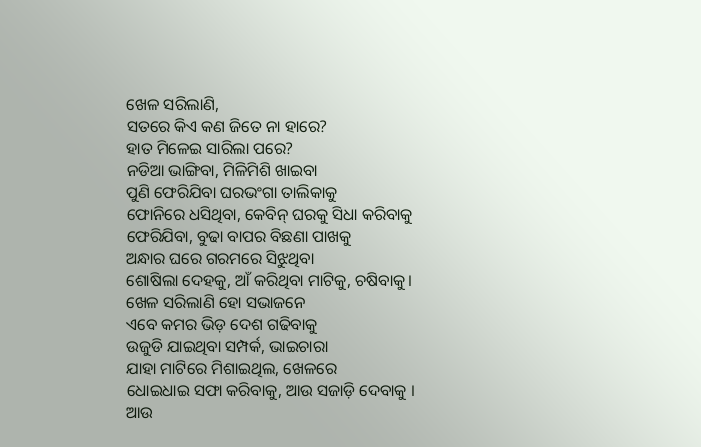ଖେଳ ସରିଲାଣି,
ସତରେ କିଏ କଣ ଜିତେ ନା ହାରେ?
ହାତ ମିଳେଇ ସାରିଲା ପରେ?
ନଡିଆ ଭାଙ୍ଗିବା, ମିଳିମିଶି ଖାଇବା
ପୁଣି ଫେରିଯିବା ଘରଭଂଗା ତାଲିକାକୁ
ଫୋନିରେ ଧସିଥିବା, କେବିନ୍ ଘରକୁ ସିଧା କରିବାକୁ
ଫେରିଯିବା, ବୁଢା ବାପର ବିଛଣା ପାଖକୁ
ଅନ୍ଧାର ଘରେ ଗରମରେ ସିଝୁଥିବା
ଶୋଷିଲା ଦେହକୁ, ଆଁ କରିଥିବା ମାଟିକୁ, ଚଷିବାକୁ।
ଖେଳ ସରିଲାଣି ହୋ ସଭାଜନେ
ଏବେ କମର ଭିଡ଼ ଦେଶ ଗଢିବାକୁ
ଉଜୁଡି ଯାଇଥିବା ସମ୍ପର୍କ, ଭାଇଚାରା
ଯାହା ମାଟିରେ ମିଶାଇଥିଲ, ଖେଳରେ
ଧୋଇଧାଇ ସଫା କରିବାକୁ, ଆଉ ସଜାଡ଼ି ଦେବାକୁ ।
ଆଉ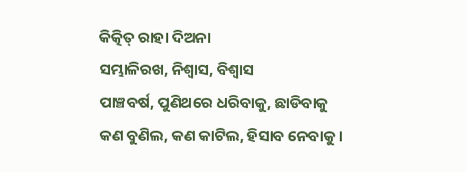କିତ୍କିତ୍ ରାହା ଦିଅନା
ସମ୍ଭାଳିରଖ, ନିଶ୍ଵାସ, ବିଶ୍ଵାସ
ପାଞ୍ଚବର୍ଷ, ପୁଣିଥରେ ଧରିବାକୁ, ଛାଡିବାକୁ
କଣ ବୁଣିଲ, କଣ କାଟିଲ, ହିସାବ ନେବାକୁ ।